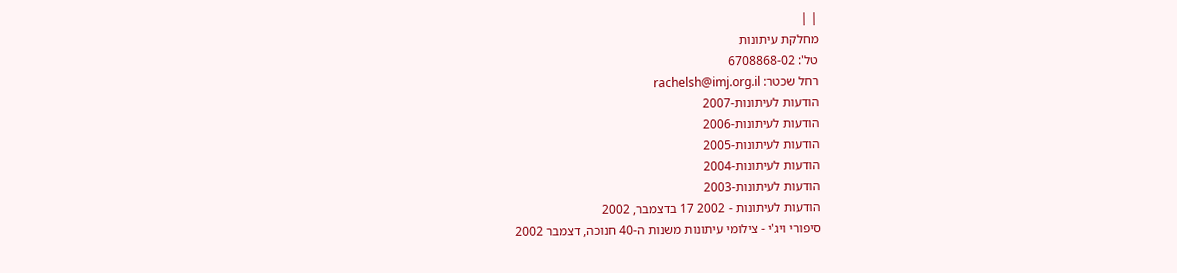| |
מחלקת עיתונות
טל': 6708868-02
רחל שכטר: rachelsh@imj.org.il
הודעות לעיתונות-2007
הודעות לעיתונות-2006
הודעות לעיתונות-2005
הודעות לעיתונות-2004
הודעות לעיתונות-2003
הודעות לעיתונות - 2002 17 בדצמבר, 2002
סיפורי ויג'י - צילומי עיתונות משנות ה-40 חנוכה, דצמבר 2002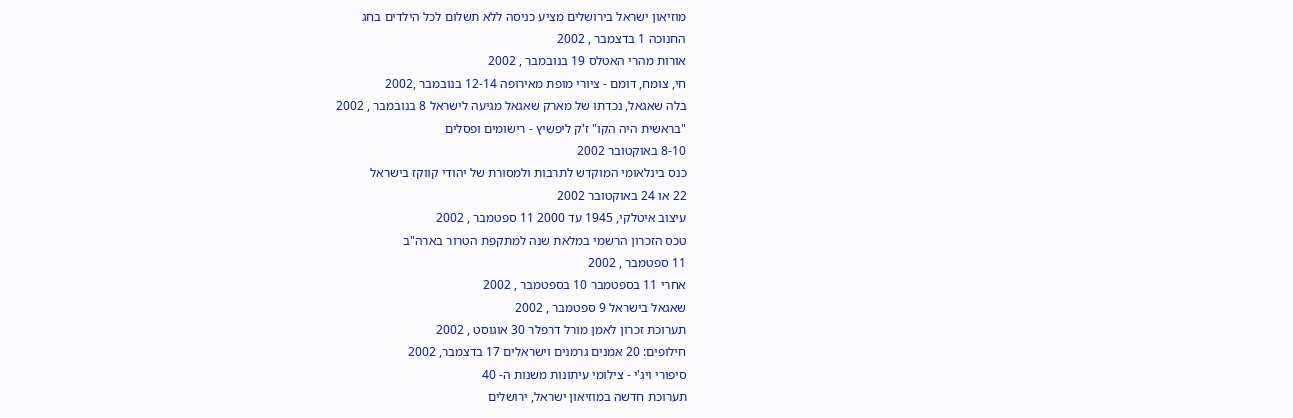מוזיאון ישראל בירושלים מציע כניסה ללא תשלום לכל הילדים בחג
החנוכה 1 בדצמבר , 2002
אורות מהרי האטלס 19 בנובמבר , 2002
חי, צומח, דומם - ציורי מופת מאירופה 12-14 בנובמבר ,2002
בלה שאגאל, נכדתו של מארק שאגאל מגיעה לישראל 8 בנובמבר , 2002
"בראשית היה הקו" ז'ק ליפשיץ - רישומים ופסלים
8-10 באוקטובר 2002
כנס בינלאומי המוקדש לתרבות ולמסורת של יהודי קווקז בישראל
22 או 24 באוקטובר 2002
עיצוב איטלקי, 1945 עד 2000 11 ספטמבר , 2002
טכס הזכרון הרשמי במלאת שנה למתקפת הטרור בארה"ב
11 ספטמבר , 2002
אחרי 11 בספטמבר 10 בספטמבר , 2002
שאגאל בישראל 9 ספטמבר , 2002
תערוכת זכרון לאמן מורל דרפלר 30 אוגוסט , 2002
חילופים: 20 אמנים גרמנים וישראלים 17 בדצמבר, 2002
סיפורי ויג'י - צילומי עיתונות משנות ה- 40
תערוכת חדשה במוזיאון ישראל, ירושלים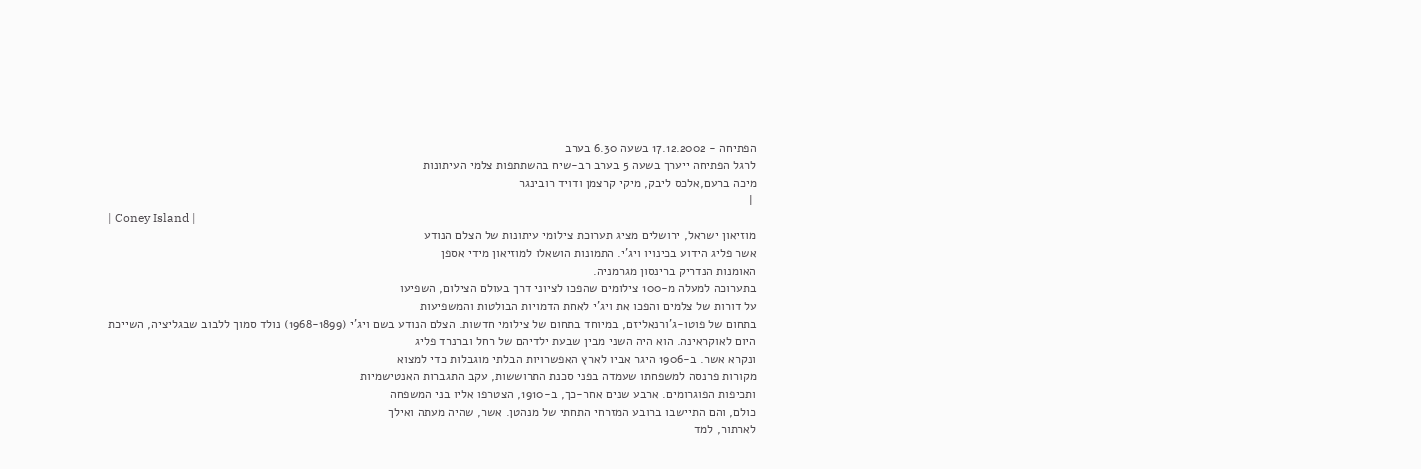הפתיחה - 17.12.2002 בשעה 6.30 בערב
לרגל הפתיחה ייערך בשעה 5 בערב רב-שיח בהשתתפות צלמי העיתונות
מיכה ברעם,אלכס ליבק, מיקי קרצמן ודויד רובינגר
 |
| Coney Island |
מוזיאון ישראל, ירושלים מציג תערוכת צילומי עיתונות של הצלם הנודע
אשר פליג הידוע בכינויו ויג'י. התמונות הושאלו למוזיאון מידי אספן
האומנות הנדריק ברינסון מגרמניה.
בתערוכה למעלה מ-100 צילומים שהפכו לציוני דרך בעולם הצילום, השפיעו
על דורות של צלמים והפכו את ויג'י לאחת הדמויות הבולטות והמשפיעות
בתחום של פוטו-ג'ורנאליזם, במיוחד בתחום של צילומי חדשות. הצלם הנודע בשם ויג'י (1968-1899) נולד סמוך ללבוב שבגליציה, השייכת
היום לאוקראינה. הוא היה השני מבין שבעת ילדיהם של רחל וברנרד פליג
ונקרא אשר. ב-1906 היגר אביו לארץ האפשרויות הבלתי מוגבלות כדי למצוא
מקורות פרנסה למשפחתו שעמדה בפני סכנת התרוששות, עקב התגברות האנטישמיות
ותכיפות הפוגרומים. ארבע שנים אחר-כך, ב-1910, הצטרפו אליו בני המשפחה
כולם, והם התיישבו ברובע המזרחי התחתי של מנהטן. אשר, שהיה מעתה ואילך
לארתור, למד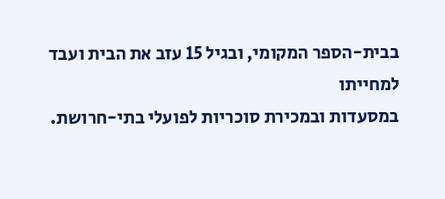בבית-הספר המקומי, ובגיל 15 עזב את הבית ועבד למחייתו
במסעדות ובמכירת סוכריות לפועלי בתי-חרושת.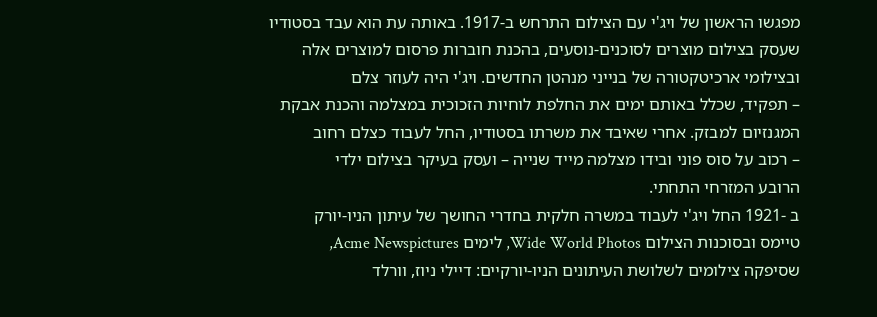מפגשו הראשון של ויג'י עם הצילום התרחש ב-1917. באותה עת הוא עבד בסטודיו
שעסק בצילום מוצרים לסוכנים-נוסעים, בהכנת חוברות פרסום למוצרים אלה
ובצילומי ארכיטקטורה של בנייני מנהטן החדשים. ויג'י היה לעוזר צלם
– תפקיד, שכלל באותם ימים את החלפת לוחיות הזכוכית במצלמה והכנת אבקת
המגנזיום למבזק. אחרי שאיבד את משרתו בסטודיו, החל לעבוד כצלם רחוב
– רכוב על סוס פוני ובידו מצלמה מייד שנייה – ועסק בעיקר בצילום ילדי
הרובע המזרחי התחתי.
ב -1921 החל ויג'י לעבוד במשרה חלקית בחדרי החושך של עיתון הניו-יורק
טיימס ובסוכנות הצילום Wide World Photos, לימים Acme Newspictures,
שסיפקה צילומים לשלושת העיתונים הניו-יורקיים: דיילי ניוז, וורלד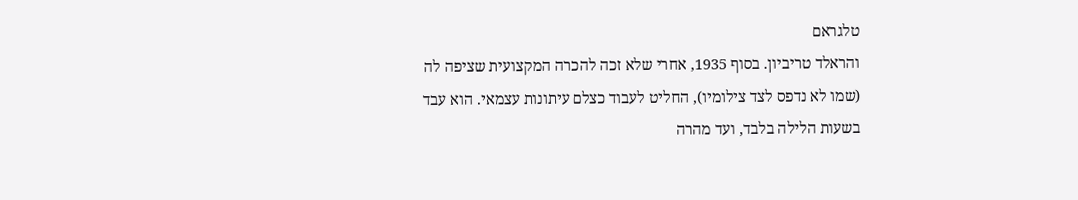טלגראם
והראלד טריביון. בסוף 1935, אחרי שלא זכה להכרה המקצועית שציפה לה
(שמו לא נדפס לצד צילומיו), החליט לעבוד כצלם עיתונות עצמאי. הוא עבד
בשעות הלילה בלבד, ועד מהרה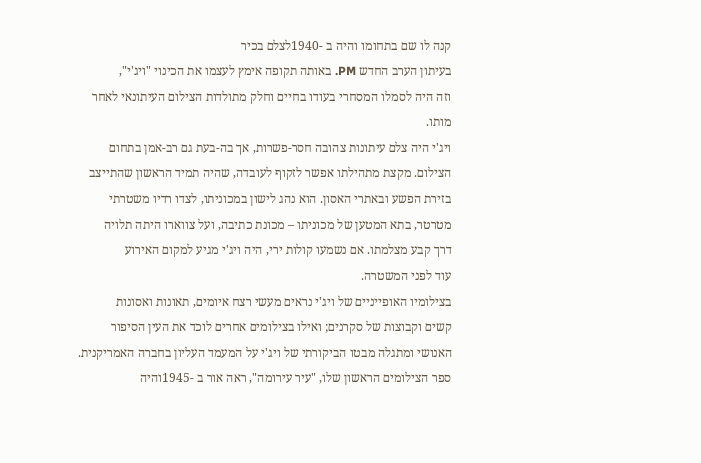קנה לו שם בתחומו והיה ב -1940לצלם בכיר
בעיתון הערב החדש PM. באותה תקופה אימץ לעצמו את הכינוי "ויג'י",
וזה היה לסמלו המסחרי בעודו בחיים וחלק מתולדות הצילום העיתונאי לאחר
מותו.
ויג'י היה צלם עיתונות צהובה חסר-פשרות, אך בה-בעת גם רב-אמן בתחום
הצילום. מקצת מתהילתו אפשר לזקוף לעובדה, שהיה תמיד הראשון שהתייצב
בזירת הפשע ובאתרי האסון. הוא נהג לישון במכוניתו, לצדו רדיו משטרתי
מטרטר, בתא המטען של מכוניתו – מכונת כתיבה, ועל צווארו היתה תלויה
דרך קבע מצלמתו. אם נשמעו קולות ירי, היה ויג'י מגיע למקום האירוע
עוד לפני המשטרה.
בצילומיו האופייניים של ויג'י נראים מעשי רצח איומים, תאונות ואסונות
קשים וקבוצות של סקרנים; ואילו בצילומים אחרים לוכד את העין הסיפור
האנושי ומתגלה מבטו הביקורתי של ויג'י על המעמד העליון בחברה האמריקנית.
ספר הצילומים הראשון שלו, "עיר עירומה", ראה אור ב -1945והיה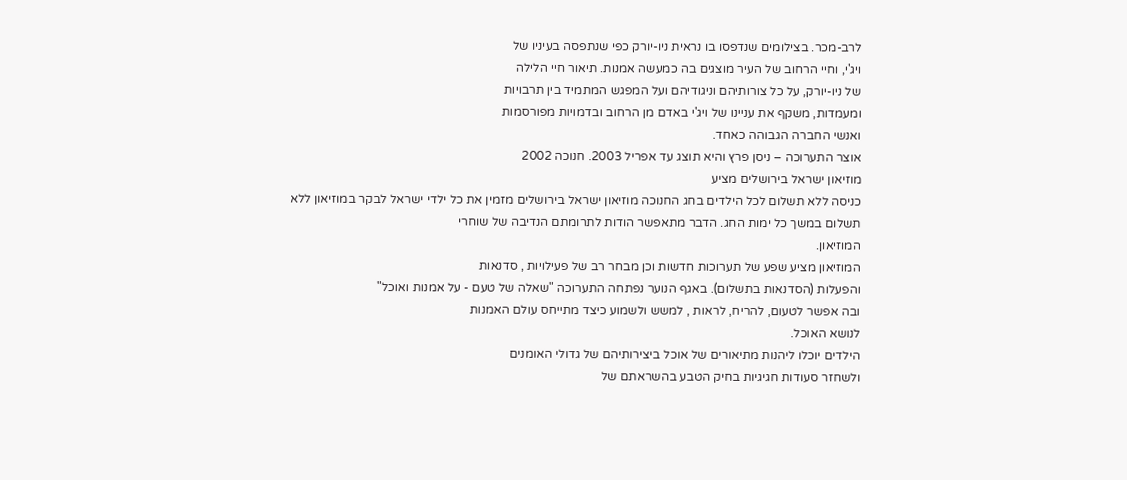לרב-מכר. בצילומים שנדפסו בו נראית ניו-יורק כפי שנתפסה בעיניו של
ויג'י, וחיי הרחוב של העיר מוצגים בה כמעשה אמנות. תיאור חיי הלילה
של ניו-יורק, על כל צורותיהם וניגודיהם ועל המפגש המתמיד בין תרבויות
ומעמדות, משקף את עניינו של ויג'י באדם מן הרחוב ובדמויות מפורסמות
ואנשי החברה הגבוהה כאחד.
אוצר התערוכה – ניסן פרץ והיא תוצג עד אפריל 2003. חנוכה 2002
מוזיאון ישראל בירושלים מציע
כניסה ללא תשלום לכל הילדים בחג החנוכה מוזיאון ישראל בירושלים מזמין את כל ילדי ישראל לבקר במוזיאון ללא
תשלום במשך כל ימות החג. הדבר מתאפשר הודות לתרומתם הנדיבה של שוחרי
המוזיאון.
המוזיאון מציע שפע של תערוכות חדשות וכן מבחר רב של פעילויות , סדנאות
והפעלות (הסדנאות בתשלום). באגף הנוער נפתחה התערוכה "שאלה של טעם - על אמנות ואוכל"
ובה אפשר לטעום, להריח, לראות , למשש ולשמוע כיצד מתייחס עולם האמנות
לנושא האוכל.
הילדים יוכלו ליהנות מתיאורים של אוכל ביצירותיהם של גדולי האומנים
ולשחזר סעודות חגיגיות בחיק הטבע בהשראתם של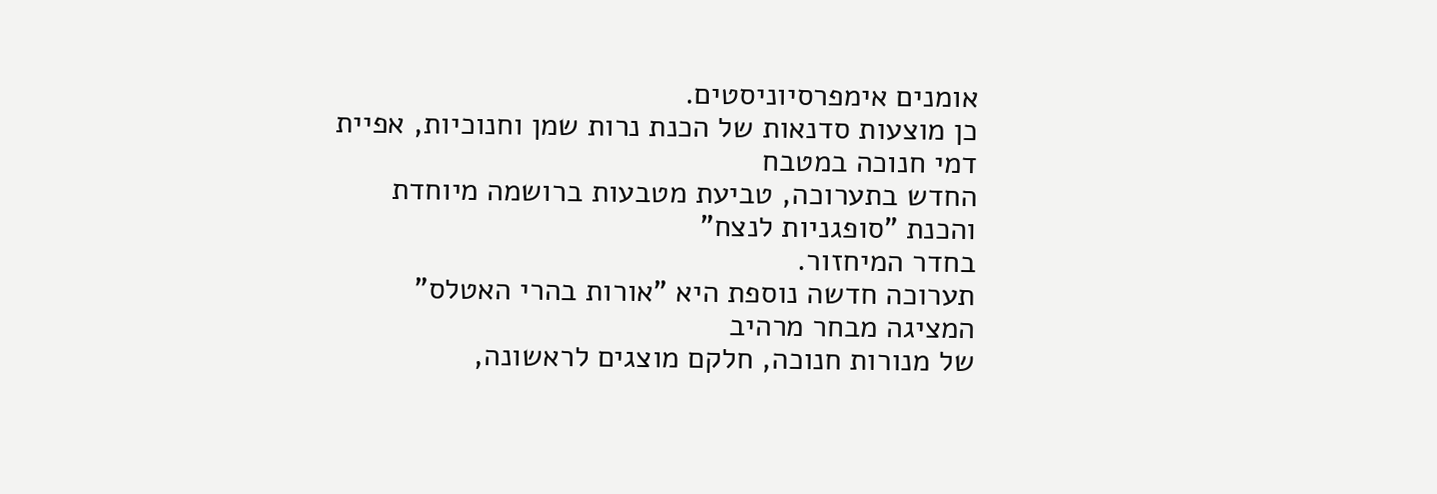אומנים אימפרסיוניסטים.
כן מוצעות סדנאות של הכנת נרות שמן וחנוכיות, אפיית דמי חנוכה במטבח
החדש בתערוכה, טביעת מטבעות ברושמה מיוחדת והכנת "סופגניות לנצח"
בחדר המיחזור.
תערוכה חדשה נוספת היא "אורות בהרי האטלס" המציגה מבחר מרהיב
של מנורות חנוכה, חלקם מוצגים לראשונה,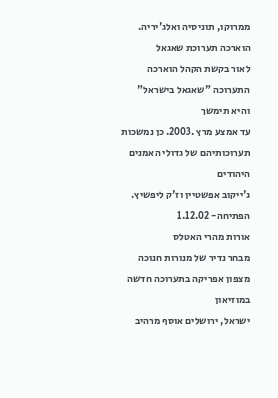ממרוקו, תוניסיה ואלג'יריה. הוארכה תערוכת שאגאל
לאור בקשת הקהל הוארכה התערוכה "שאגאל בישראל" והיא תימשך
עד אמצע מרץ .2003. כן נמשכות תערוכותיהם של גדולי האמנים היהודים
ג'ייקוב אפשטיין וז'ק ליפשיץ. הפתיחה- 1.12.02
אורות מהרי האטלס
מבחר נדיר של מנורות חנוכה מצפון אפריקה בתערוכה חדשה במוזיאון
ישראל, ירושלים אוסף מרהיב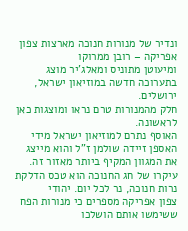ונדיר של מנורות חנוכה מארצות צפון אפריקה – רובן ממרוקו
ומיעוטן מתוניס ומאלג'יר מוצג בתערוכה חדשה במוזיאון ישראל, ירושלים.
חלק מהמנורות טרם נראו ומוצגות כאן לראשונה.
האוסף נתרם למוזיאון ישראל מידי האספן זיידה שולמן ז"ל והוא מייצג
את המגוון המקיף ביותר מאזור זה. עיקרו של חג החנוכה הוא טכס הדלקת נרות חנוכה, נר לכל יום. יהודי
צפון אפריקה מספרים כי מנורות הפח ששימשו אותם הושלכו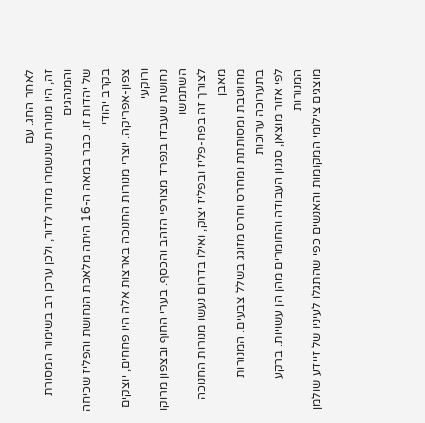לאחר החג. עם
זה, היו מנורות שנשמרו מדור לדור, ולכן ערכן רב בשימור המסורת והמנהגים
של יהדות זו. כבר במאה ה-16 היתה מלאכת הנחושת והפליז שכיחה בקרב יהודי
צפון-אפריקה. יוצרי מנורות החנוכה בארצות אלה היו פחחים, יוצקים ורוקעי
נחושת שעבדו בנפרד מצורפי הזהב והכסף. בערי החוף ובצפון מרוקו השתמשו
לצורך זה בפח-פליז ובפליז יצוק, ואילו בדרום נעשו מנורות החנוכה מאבן
מחוטבת ומסותתת ומחרס וחרס מזוגג בשלל צבעים. המנורות בתערוכה ערוכות
לפי אזור מוצאן, סגנון העבודה והחומרים מהן הן עשויות. ברקע המנורות
מוצגים צילומי המקומות והאנשים כפי שהתגלו לעיניו של זיידע שולמן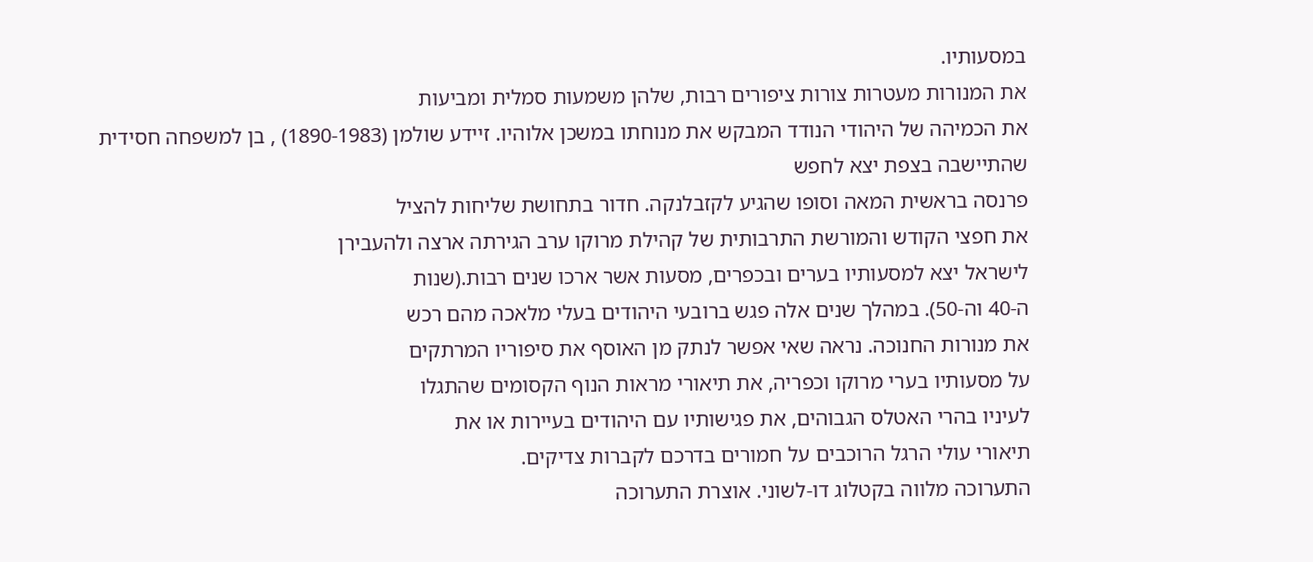במסעותיו.
את המנורות מעטרות צורות ציפורים רבות, שלהן משמעות סמלית ומביעות
את הכמיהה של היהודי הנודד המבקש את מנוחתו במשכן אלוהיו. זיידע שולמן (1890-1983) , בן למשפחה חסידית שהתיישבה בצפת יצא לחפש
פרנסה בראשית המאה וסופו שהגיע לקזבלנקה. חדור בתחושת שליחות להציל
את חפצי הקודש והמורשת התרבותית של קהילת מרוקו ערב הגירתה ארצה ולהעבירן
לישראל יצא למסעותיו בערים ובכפרים, מסעות אשר ארכו שנים רבות.(שנות
ה-40 וה-50). במהלך שנים אלה פגש ברובעי היהודים בעלי מלאכה מהם רכש
את מנורות החנוכה. נראה שאי אפשר לנתק מן האוסף את סיפוריו המרתקים
על מסעותיו בערי מרוקו וכפריה, את תיאורי מראות הנוף הקסומים שהתגלו
לעיניו בהרי האטלס הגבוהים, את פגישותיו עם היהודים בעיירות או את
תיאורי עולי הרגל הרוכבים על חמורים בדרכם לקברות צדיקים.
התערוכה מלווה בקטלוג דו-לשוני. אוצרת התערוכה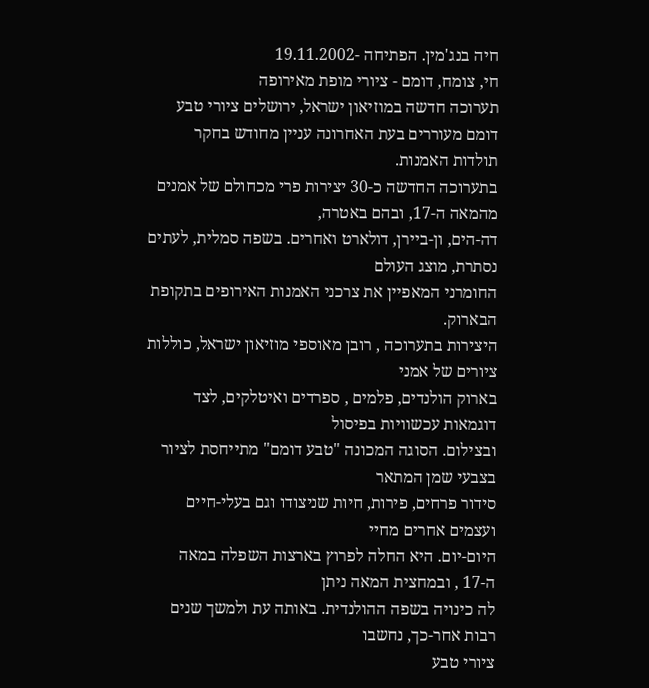חיה בנג'מין. הפתיחה -19.11.2002
חי, צומח, דומם - ציורי מופת מאירופה
תערוכה חדשה במוזיאון ישראל, ירושלים ציורי טבע דומם מעוררים בעת האחרונה עניין מחודש בחקר תולדות האמנות.
בתערוכה החדשה כ-30 יצירות פרי מכחולם של אמנים מהמאה ה-17, ובהם באטרה,
דה-הים, ון-ביירן, דולארט ואחרים. בשפה סמלית, לעתים נסתרת, מוצג העולם
החומרני המאפיין את צרכני האמנות האירופים בתקופת הבארוק.
היצירות בתערוכה , רובן מאוספי מוזיאון ישראל, כוללות ציורים של אמני
בארוק הולנדים, פלמים , ספרדים ואיטלקים, לצד דוגמאות עכשוויות בפיסול
ובצילום. הסוגה המכונה "טבע דומם" מתייחסת לציור בצבעי שמן המתאר
סידור פרחים, פירות, חיות שניצודו וגם בעלי-חיים ועצמים אחרים מחיי
היום-יום. היא החלה לפרוץ בארצות השפלה במאה ה-17 , ובמחצית המאה ניתן
לה כינויה בשפה ההולנדית. באותה עת ולמשך שנים רבות אחר-כך, נחשבו
ציורי טבע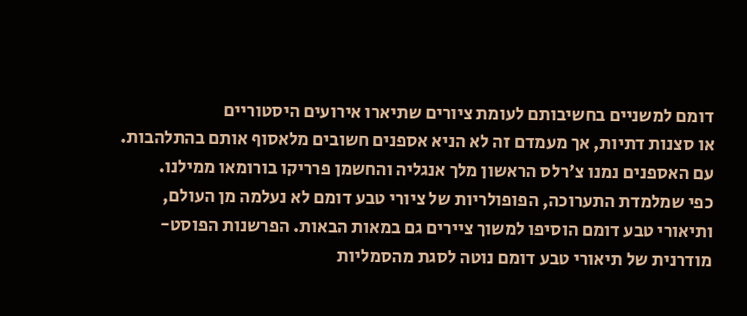דומם למשניים בחשיבותם לעומת ציורים שתיארו אירועים היסטוריים
או סצנות דתיות, אך מעמדם זה לא הניא אספנים חשובים מלאסוף אותם בהתלהבות.
עם האספנים נמנו צ'רלס הראשון מלך אנגליה והחשמן פרריקו בורומאו ממילנו.
כפי שמלמדת התערוכה, הפופולריות של ציורי טבע דומם לא נעלמה מן העולם,
ותיאורי טבע דומם הוסיפו למשוך ציירים גם במאות הבאות. הפרשנות הפוסט-מודרנית של תיאורי טבע דומם נוטה לסגת מהסמליות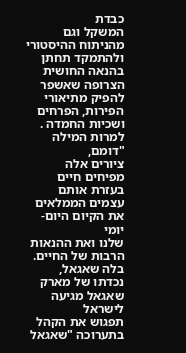כבדת
המשקל וגם מהניתוח ההיסטורי ולהתמקד תחתן בהנאה החושית הצרופה שאשפר
להפיק מתיאורי הפירות, הפרחים ושכיות החמדה . למרות המילה "דומם,
ציורים אלה מפיחים חיים בעזרת אותם עצמים הממלאים את הקיום היום-יומי
שלנו ואת ההנאות הרבות של החיים. בלה שאגאל, נכדתו של מארק
שאגאל מגיעה לישראל
תפגוש את הקהל בתערוכה "שאגאל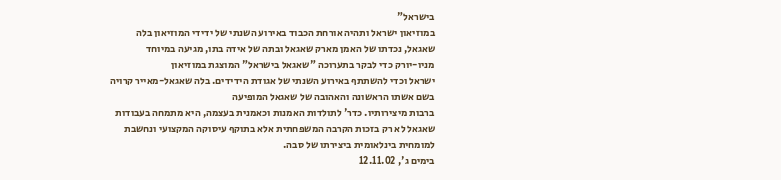בישראל"
במוזיאון ישראל ותהיה אורחת הכבוד באירוע השנתי של ידידי המוזיאון בלה שאגאל, נכדתו של האמן מארק שאגאל ובתה של אידה בתו, מגיעה במיוחד
מניו-יורק כדי לבקר בתערוכה "שאגאל בישראל" המוצגת במוזיאון
ישראל וכדי להשתתף באירוע השנתי של אגודת הידידים. בלה שאגאל-מאייר קרויה בשם אשתו הראשונה והאהובה של שאגאל המופיעה
ברבות מיצירותיו. כדר' לתולדות האמנות וכאמנית בעצמה, היא מתמחה בעבודות
שאגאל לא רק בזכות הקרבה המשפחתית אלא בתוקף עיסוקה המקצועי ונחשבת
למומחית בינלאומית ביצירתו של סבה.
בימים ג', 12.11.02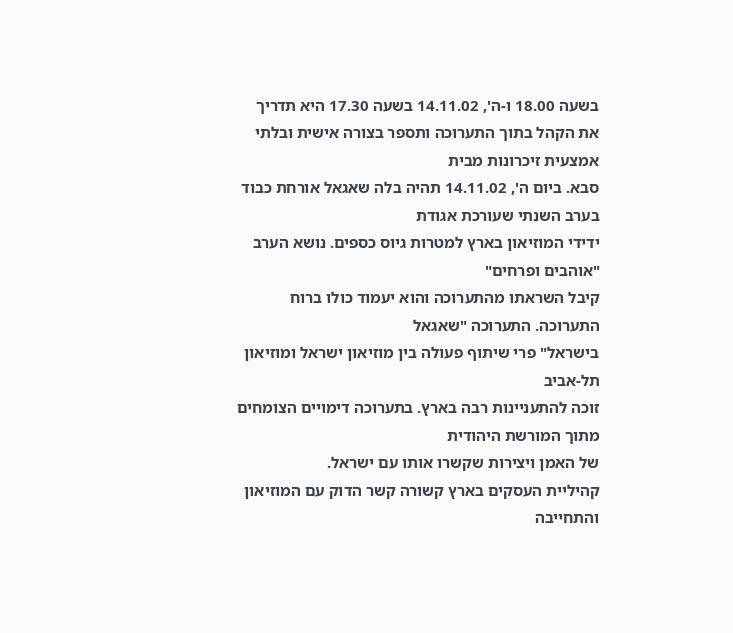בשעה 18.00 ו-ה', 14.11.02 בשעה 17.30 היא תדריך
את הקהל בתוך התערוכה ותספר בצורה אישית ובלתי אמצעית זיכרונות מבית
סבא. ביום ה', 14.11.02 תהיה בלה שאגאל אורחת כבוד בערב השנתי שעורכת אגודת
ידידי המוזיאון בארץ למטרות גיוס כספים. נושא הערב "אוהבים ופרחים"
קיבל השראתו מהתערוכה והוא יעמוד כולו ברוח התערוכה. התערוכה "שאגאל
בישראל" פרי שיתוף פעולה בין מוזיאון ישראל ומוזיאון תל-אביב
זוכה להתעניינות רבה בארץ. בתערוכה דימויים הצומחים מתוך המורשת היהודית
של האמן ויצירות שקשרו אותו עם ישראל.
קהיליית העסקים בארץ קשורה קשר הדוק עם המוזיאון והתחייבה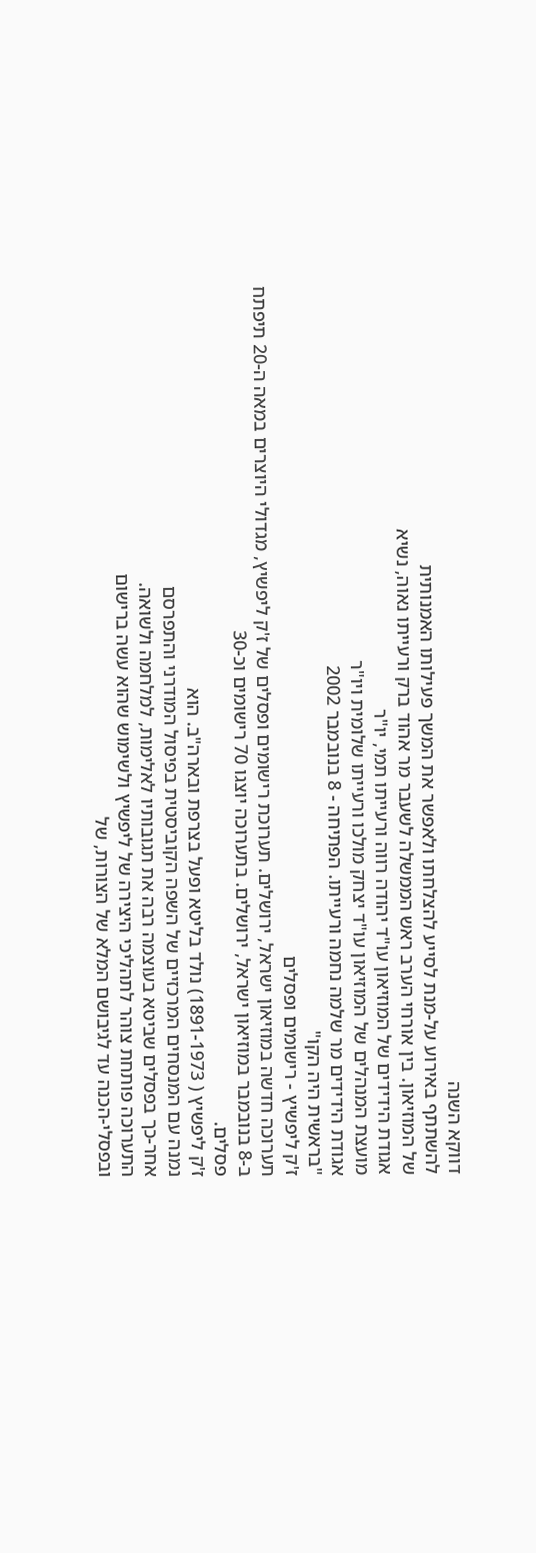דווקא השנה
להשתתף באירוע על-מנת לסייע להצלחתו ולאפשר את המשך פעילותו האמנותית
של המוזיאון. בין אורחי הערב ראש הממשלה לשעבר מר אהוד ברק ורעייתו נאוה, נשיא
אגודת הידידים של המוזיאון עו"ד יהודה רווה ורעייתו תמי, יו"ר
מועצת המנהלים של המוזיאון עו"ד יצחק מולכו ורעייתו שלומית ויו"ר
אגודת הידידים מר שלמה נחמה ורעייתו. הפתיחה - 8 בנובמבר 2002
"בראשית היה הקו"
ז'ק ליפשיץ - רישומים ופסלים
תערוכה חדשה במוזיאון ישראל, ירושלים. תערוכת רישומים ופסלים של ז'ק ליפשיץ, מגדולי היוצרים במאה ה-20 תיפתח
ב-8 בנובמבר במוזיאון ישראל, ירושלים. בתערוכה יוצגו 70 רישומים וכ-30
פסלים.
ז'ק ליפשיץ ( 1891-1973) נולד בליטא ופעל בצרפת ובארה"ב. הוא
נמנה עם המנסחים המרכזיים של השפה הקוביסטית בפיסול המודרני והתפרסם
אחר-כך בפסלים שביטא בעוצמה רבה את תגובותיו לאלימות, למלחמה ולשואה.
התערוכה פותחת צוהר לתהליכי היצירה של ליפשיץ ולשימוש שהוא עשה ברישום
ובפסלי-הכנה עד לגיבושם המלא של הצורות, של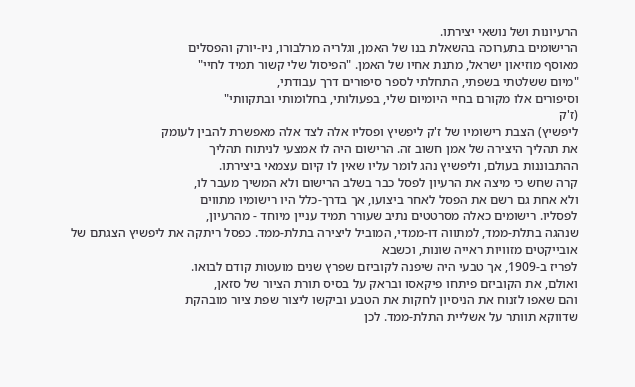הרעיונות ושל נושאי יצירתו.
הרישומים בתערוכה בהשאלת בנו של האמן, וגלריה מרלבורו, ניו-יורק והפסלים
מאוסף מוזיאון ישראל, מתנת אחיו של האמן. "הפיסול שלי קשור תמיד לחיי"
"מיום ששלטתי בשפתי, התחלתי לספר סיפורים דרך עבודתי,
וסיפורים אלו מקורם בחיי היומיום שלי, בפעולותי, בחלומותי ובתקוותי"
(ז'ק
ליפשיץ) הצבת רישומיו של ז'ק ליפשיץ ופסליו אלה לצד אלה מאפשרת להבין לעומק
את תהליך היצירה של אמן חשוב זה. הרישום היה לו אמצעי לניתוח תהליך
ההתבוננות בעולם, וליפשיץ נהג לומר עליו שאין לו קיום עצמאי ביצירתו.
קרה שחש כי מיצה את הרעיון לפסל כבר בשלב הרישום ולא המשיך מעבר לו,
ולא אחת גם רשם את הפסל לאחר ביצועו, אך בדרך-כלל היו רישומיו מתווים
לפסליו. רישומים כאלה מסרטטים נתיב שעורר תמיד עניין מיוחד - מהרעיון,
שנהגה בתלת-ממד, למתווה דו-ממדי, המוביל ליצירה בתלת-ממד. כפסל ריתקה את ליפשיץ הצגתם של אובייקטים מזוויות ראייה שונות, וכשבא
לפריז ב-1909, אך טבעי היה שיפנה לקוביזם שפרץ שנים מועטות קודם לבואו.
ואולם, את הקוביזם פיתחו פיקאסו ובראק על בסיס תורת הציור של סזאן,
והם שאפו לזנוח את הניסיון לחקות את הטבע וביקשו ליצור שפת ציור מובהקת
שדווקא תוותר על אשליית התלת-ממד. לכן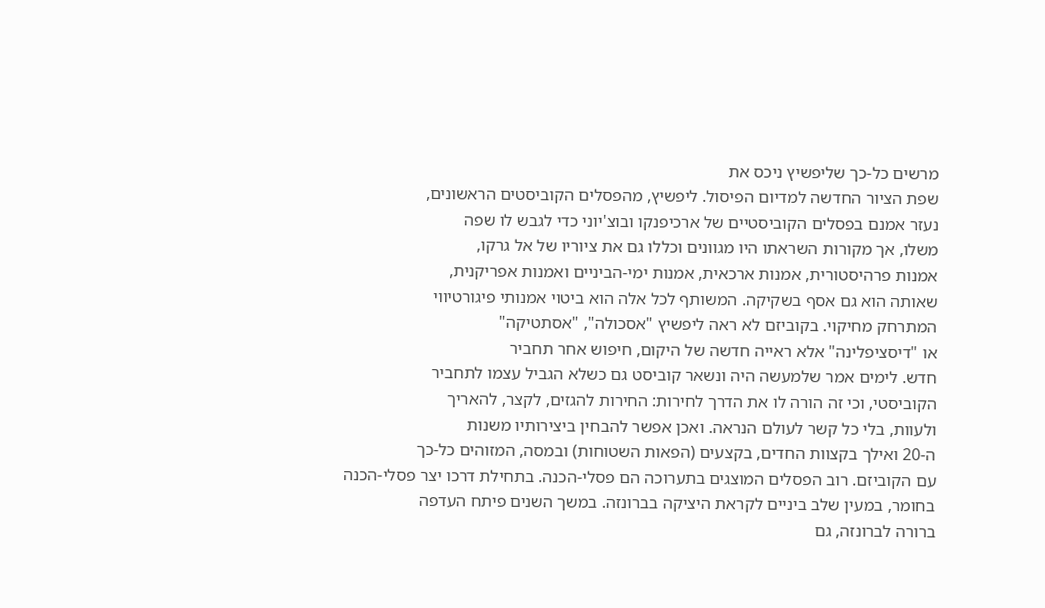מרשים כל-כך שליפשיץ ניכס את
שפת הציור החדשה למדיום הפיסול. ליפשיץ, מהפסלים הקוביסטים הראשונים,
נעזר אמנם בפסלים הקוביסטיים של ארכיפנקו ובוצ'יוני כדי לגבש לו שפה
משלו, אך מקורות השראתו היו מגוונים וכללו גם את ציוריו של אל גרקו,
אמנות פרהיסטורית, אמנות ארכאית, אמנות ימי-הביניים ואמנות אפריקנית,
שאותה הוא גם אסף בשקיקה. המשותף לכל אלה הוא ביטוי אמנותי פיגורטיווי
המתרחק מחיקוי. בקוביזם לא ראה ליפשיץ "אסכולה", "אסתטיקה"
או "דיסציפלינה" אלא ראייה חדשה של היקום, חיפוש אחר תחביר
חדש. לימים אמר שלמעשה היה ונשאר קוביסט גם כשלא הגביל עצמו לתחביר
הקוביסטי, וכי זה הורה לו את הדרך לחירות: החירות להגזים, לקצר, להאריך
ולעוות, בלי כל קשר לעולם הנראה. ואכן אפשר להבחין ביצירותיו משנות
ה-20 ואילך בקצוות החדים, בקצעים (הפאות השטוחות) ובמסה, המזוהים כל-כך
עם הקוביזם. רוב הפסלים המוצגים בתערוכה הם פסלי-הכנה. בתחילת דרכו יצר פסלי-הכנה
בחומר, במעין שלב ביניים לקראת היציקה בברונזה. במשך השנים פיתח העדפה
ברורה לברונזה, גם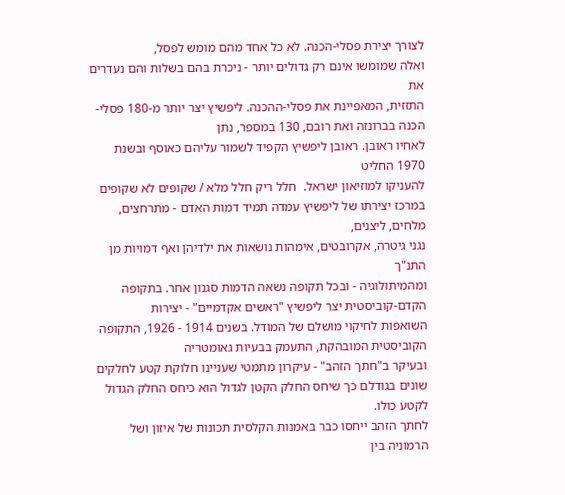לצורך יצירת פסלי-הכנה. לא כל אחד מהם מומש לפסל,
ואלה שמומשו אינם רק גדולים יותר - ניכרת בהם בשלות והם נעדרים את
התזזית, המאפיינת את פסלי-ההכנה. ליפשיץ יצר יותר מ-180 פסלי-הכנה בברונזה ואת רובם, 130 במספר, נתן
לאחיו ראובן. ראובן ליפשיץ הקפיד לשמור עליהם כאוסף ובשנת 1970 החליט
להעניקו למוזיאון ישראל.  חלל ריק חלל מלא / שקופים לא שקופים במרכז יצירתו של ליפשיץ עמדה תמיד דמות האדם - מתרחצים, מלחים, ליצנים,
נגני גיטרה, אקרובטים, אימהות נושאות את ילדיהן ואף דמויות מן התנ"ך
ומהמיתולוגיה - ובכל תקופה נשאה הדמות סגנון אחר. בתקופה הקדם-קוביסטית יצר ליפשיץ "ראשים אקדמיים" - יצירות
השואפות לחיקוי מושלם של המודל. בשנים 1914 - 1926, התקופה הקוביסטית המובהקת, התעמק בבעיות גאומטריה
ובעיקר ב"חתך הזהב" - עיקרון מתמטי שעניינו חלוקת קטע לחלקים
שונים בגודלם כך שיחס החלק הקטן לגדול הוא כיחס החלק הגדול לקטע כולו.
לחתך הזהב ייחסו כבר באמנות הקלסית תכונות של איזון ושל הרמוניה בין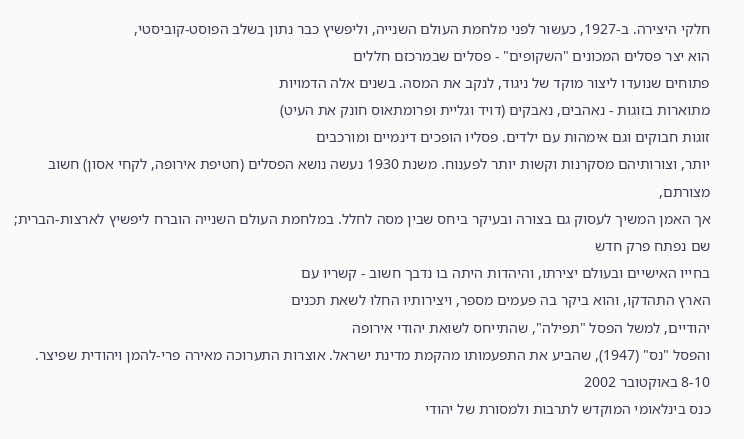חלקי היצירה. ב-1927, כעשור לפני מלחמת העולם השנייה, וליפשיץ כבר נתון בשלב הפוסט-קוביסטי,
הוא יצר פסלים המכונים "השקופים" - פסלים שבמרכזם חללים
פתוחים שנועדו ליצור מוקד של ניגוד, לנקב את המסה. בשנים אלה הדמויות
מתוארות בזוגות - נאהבים, נאבקים (דויד וגליית ופרומתאוס חונק את העיט)
זוגות חבוקים וגם אימהות עם ילדים. פסליו הופכים דינמיים ומורכבים
יותר, וצורותיהם מסקרנות וקשות יותר לפענוח. משנת 1930 נעשה נושא הפסלים (חטיפת אירופה, לקחי אסון) חשוב מצורתם,
אך האמן המשיך לעסוק גם בצורה ובעיקר ביחס שבין מסה לחלל. במלחמת העולם השנייה הוברח ליפשיץ לארצות-הברית; שם נפתח פרק חדש
בחייו האישיים ובעולם יצירתו, והיהדות היתה בו נדבך חשוב - קשריו עם
הארץ התהדקו, והוא ביקר בה פעמים מספר, ויצירותיו החלו לשאת תכנים
יהודיים, למשל הפסל "תפילה", שהתייחס לשואת יהודי אירופה
והפסל "נס" (1947), שהביע את התפעמותו מהקמת מדינת ישראל. אוצרות התערוכה מאירה פרי-להמן ויהודית שפיצר.  8-10 באוקטובר 2002
כנס בינלאומי המוקדש לתרבות ולמסורת של יהודי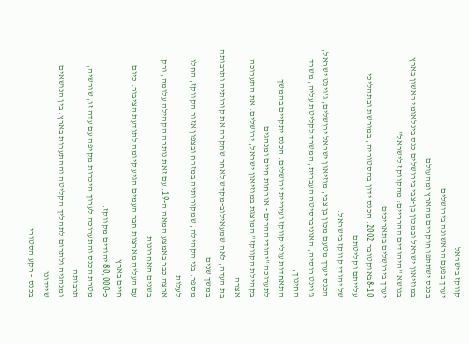קווקז בישראל
יערך בפעם הראשונה בירושלים
בכנס ישתתפו חוקרים מהארץ ומהעולם
במוזיאון ישראל ובמכון בן-צבי בירושלים כנס בינלאומי ראשון בארץ בנושא "היהודים ההרריים: מהקווקז לישראל"
יערך בירושלים בתאריכים
8-10באוקטובר 2002. הכנס ידון בהסטוריה, במורשת ובתהליכי עלייתם וקליטתם
של יהודי קווקז בישראל.
הכנס יערך מטעם מכון בן צבי, מוזיאון ישראל ירושלים, ג'וינט ישראל,
ג'וינט רוסיה, האוניברסיטה העברית, המשרד לקליטת עליה, משרד החינוך,
התאחדות עולי קווקז ועיריית ירושלים. הכנס יתקיים בהמשך לתערוכה "יהודי ההרים - אורחות חיים ומנהגים
בקהילת הקווקז" המוצגת במוזיאון ישראל, ירושלים. את התערוכה אצרה
בת העדה, לאה שמעאילוב-מקדש לאחר שחקרה את קורותיה ותרבותה במשך שנים
מספר. בני הקהילה, שמקורותיה במזרח ובצפון אזור הקווקז, החלו לעלות
ארצה כבר באמצע המאה ה-19. עם זאת נותרה הקהילה עלומה, ורק בשנים האחרונות
עם העליה מארצות חבר העמים הגיע קיומה לתודעת הציבור. כיום חיים בארץ
כ-80,000 יהודים מקווקז.
מטרת הכנס והתערוכה לערוך היכרות מקיפה עם עדה זו, שורשיה, תרבותה
ומנהגיה ולתרום לתהליך הקליטה וההתערות בארץ. בין הנושאים שיידונו
בכנס - רקע הסטורי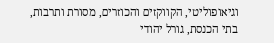וגיאופוליטי, הקווקזים והכוזרים, מסורת ותרבות,
בתי הכנסת, גורל יהודי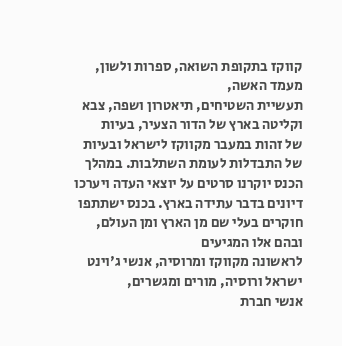קווקז בתקופת השואה, ספרות ולשון, מעמד האשה,
תעשיית השטיחים, תיאטרון ושפה, צבא וקליטה בארץ של הדור הצעיר, בעיות
של זהות במעבר מקווקז לישראל ובעיות של התבדלות לעומת השתלבות. במהלך
הכנס יוקרנו סרטים על יוצאי העדה ויערכו דיונים בדבר עתידה בארץ. בכנס ישתתפו חוקרים בעלי שם מן הארץ ומן העולם, ובהם אלו המגיעים
לראשונה מקווקז ומרוסיה, אנשי ג'וינט ישראל ורוסיה, מורים ומגשרים,
אנשי חברת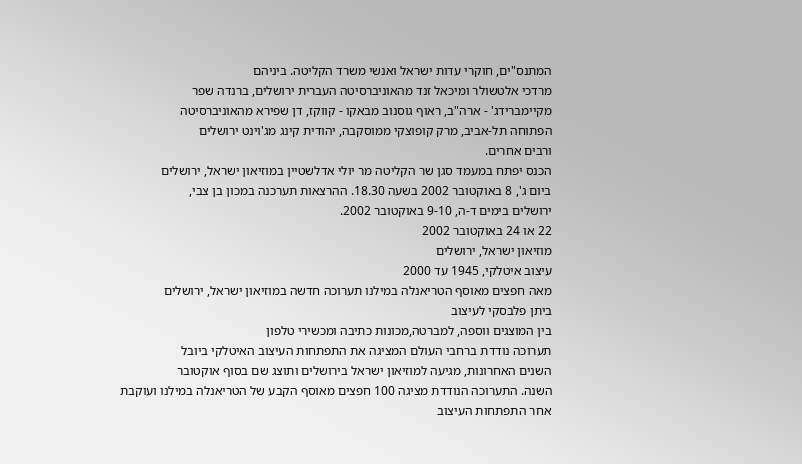המתנס"ים, חוקרי עדות ישראל ואנשי משרד הקליטה. ביניהם
מרדכי אלטשולר ומיכאל זנד מהאוניברסיטה העברית ירושלים, ברנדה שפר
מקיימברידג' - ארה"ב, ראוף גוסנוב מבאקו - קווקז, דן שפירא מהאוניברסיטה
הפתוחה תל-אביב, מרק קופוצקי ממוסקבה, יהודית קינג מג'וינט ירושלים
ורבים אחרים.
הכנס יפתח במעמד סגן שר הקליטה מר יולי אדלשטיין במוזיאון ישראל, ירושלים
ביום ג', 8 באוקטובר 2002 בשעה 18.30. ההרצאות תערכנה במכון בן צבי,
ירושלים בימים ד-ה, 9-10 באוקטובר 2002.
22 או 24 באוקטובר 2002
מוזיאון ישראל, ירושלים
עיצוב איטלקי, 1945 עד 2000
מאה חפצים מאוסף הטריאנלה במילנו תערוכה חדשה במוזיאון ישראל, ירושלים
ביתן פלבסקי לעיצוב
בין המוצגים ווספה, למברטה,מכונות כתיבה ומכשירי טלפון
תערוכה נודדת ברחבי העולם המציגה את התפתחות העיצוב האיטלקי ביובל
השנים האחרונות, מגיעה למוזיאון ישראל בירושלים ותוצג שם בסוף אוקטובר
השנה. התערוכה הנודדת מציגה 100 חפצים מאוסף הקבע של הטריאנלה במילנו ועוקבת
אחר התפתחות העיצוב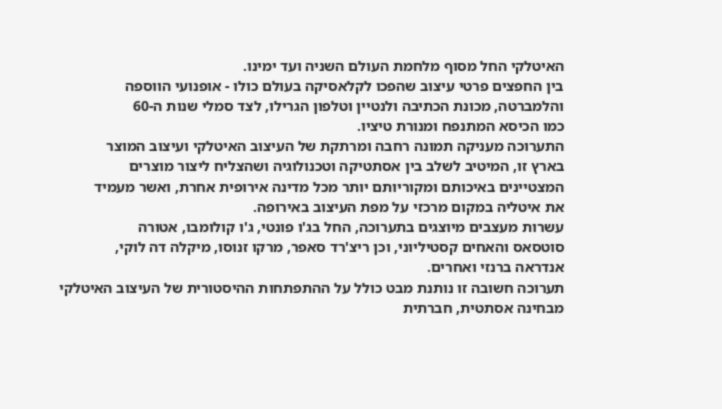האיטלקי החל מסוף מלחמת העולם השניה ועד ימינו.
בין החפצים פרטי עיצוב שהפכו לקלאסיקה בעולם כולו - אופנועי הווספה
והלמברטה, מכונת הכתיבה ולנטיין וטלפון הגרילו, לצד סמלי שנות ה-60
כמו הכיסא המתנפח ומנורת טיציו.
התערוכה מעניקה תמונה רחבה ומרתקת של העיצוב האיטלקי ועיצוב המוצר
בארץ זו, המיטיב לשלב בין אסתטיקה וטכנולוגיה ושהצליח ליצור מוצרים
המצטיינים באיכותם ומקוריותם יותר מכל מדינה אירופית אחרת, ואשר מעמיד
את איטליה במקום מרכזי על מפת העיצוב באירופה.
עשרות מעצבים מיוצגים בתערוכה, החל בג'ו פונטי, ג'ו קולומבו, אטורה
סוטסאס והאחים קסטיליוני, וכן ריצ'רד סאפר, מרקו זנוסו, מיקלה דה לוקי,
אנדראה ברנזי ואחרים.
תערוכה חשובה זו נותנת מבט כולל על ההתפתחות ההיסטורית של העיצוב האיטלקי
מבחינה אסתטית, חברתית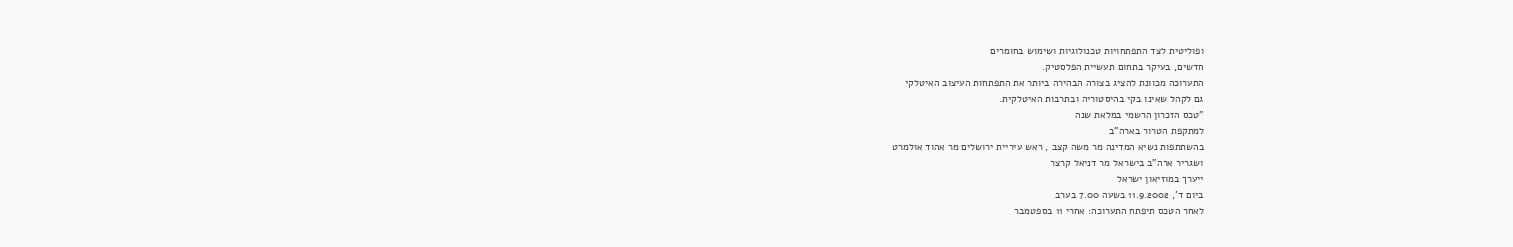ופוליטית לצד התפתחויות טכנולוגיות ושימוש בחומרים
חדשים, בעיקר בתחום תעשיית הפלסטיק.
התערוכה מכוונת להציג בצורה הבהירה ביותר את התפתחות העיצוב האיטלקי
גם לקהל שאינו בקי בהיסטוריה ובתרבות האיטלקית.
"טכס הזכרון הרשמי במלאת שנה
למתקפת הטרור בארה"ב
בהשתתפות נשיא המדינה מר משה קצב , ראש עיריית ירושלים מר אהוד אולמרט
ושגריר ארה"ב בישראל מר דניאל קרצר
ייערך במוזיאון ישראל
ביום ד', 11.9.2002 בשעה 7.00 בערב
לאחר הטכס תיפתח התערוכה: אחרי 11 בספטמבר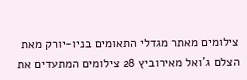צילומים מאתר מגדלי התאומים בניו-יורק מאת הצלם ג'ואל מאירוביץ 28 צילומים המתעדים את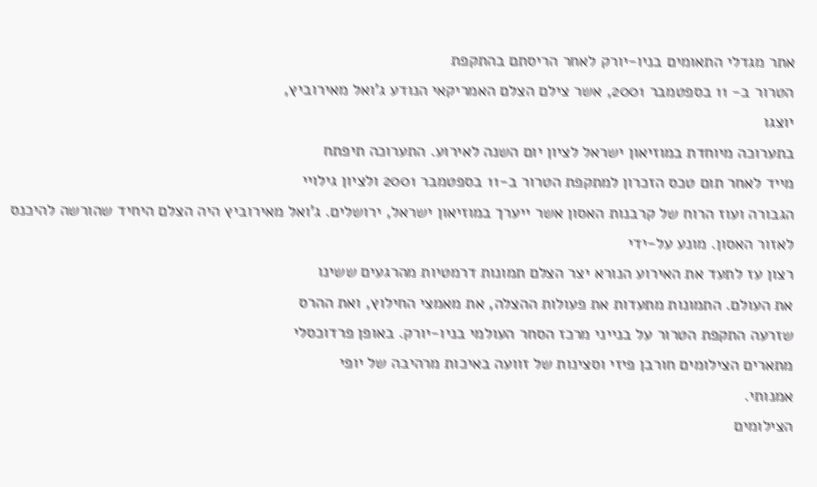אתר מגדלי התאומים בניו-יורק לאחר הריסתם בהתקפת
הטרור ב- 11 בספטמבר 2001, אשר צילם הצלם האמריקאי הנודע ג'ואל מאירוביץ,
יוצגו
בתערוכה מיוחדת במוזיאון ישראל לציון יום השנה לאירוע. התערוכה תיפתח
מייד לאחר תום טכס הזכרון למתקפת הטרור ב-11 בספטמבר 2001 ולציון גילויי
הגבורה ועוז הרוח של קרבנות האסון אשר ייערך במוזיאון ישראל, ירושלים. ג'ואל מאירוביץ היה הצלם היחיד שהורשה להיכנס לאזור האסון. מונע על-ידי
רצון עז לתעד את האירוע הנורא יצר הצלם תמונות דרמטיות מהרגעים ששינו
את העולם. התמונות מתעדות את פעולות ההצלה, את מאמצי החילוץ, ואת ההרס
שזרעה התקפת הטרור על בנייני מרכז הסחר העולמי בניו-יורק. באופן פרדוכסלי
מתארים הצילומים חורבן פיזי וסצינות של זוועה באיכות מרהיבה של יופי
אמנותי.
הצילומים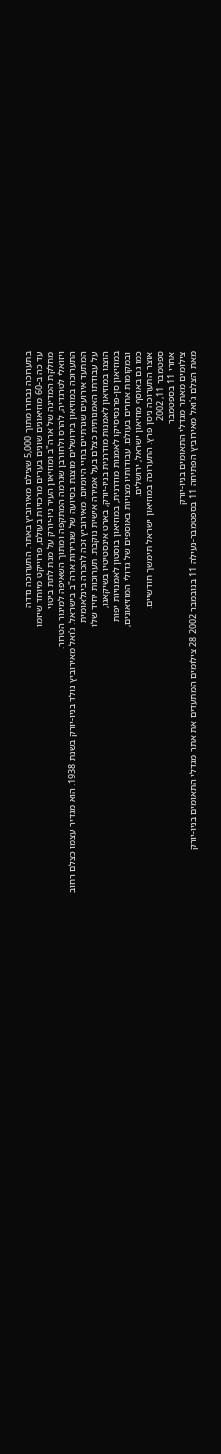בתערוכה נבחרו מתוך 5,000 שצילם מאירוביץ באתר. התערוכה נדדה
עד כה ב-60 מוזיאונים שונים בערים מרכזיות בעולם, פרוייקט מיוחד שיזמו
מחלקת המדינה של ארה"ב ומוזיאון העיר ניו-יורק על מנת לתת ביטוי
ויזואלי לטרגדיה, להרס ולחורבן שגרמה המתקפה ומתוך השאיפה למיגור הטרור.
התערוכה במוזיאון בירושלים מוצגת בסיועה של שגרירות ארה"ב בישראל. ג'ואל מאירוביץ נולד בניו-יורק בשנת 1938. הוא מגדיר עצמו כצלם רחוב
המתעד אירועים שגרתיים בחיי היומיום. מאירוביץ זכה להכרה בינלאומית
על עבודתו האמנותית כצלם בעל אמירה אישית נוקבת. תערוכות יחיד שלו
הוצגו במוזיאון לאמנות מודרנית בניו-יורק, בארט אינסטיטיו בשיקאגו,
במוזיאון סן-פרנסיסיקו לאמנות מודרנית, במוזיאון בוסטון לאמנויות יפות
ובמקומות אחרים בעולם. עבודותיו מצויות באוספים של גדולי המוזיאונים,
כמו גם באוסף מוזיאון ישראל, ירושלים.
אוצר התערוכה ניסן פרץ. התערוכה במוזיאון ישראל תימשך חודשיים.
ספטמבר 11, 2002
אחרי 11 בספטמבר
צילומים מאתר מגדלי התאומים בניו-יורק
מאת הצלם ג'ואל מאירוביץ הפתיחה 11 בספטמבר-נעילה 11 בנובמבר 2002 28 צילומים המתעדים את אתר מגדלי התאומים בניו-יורק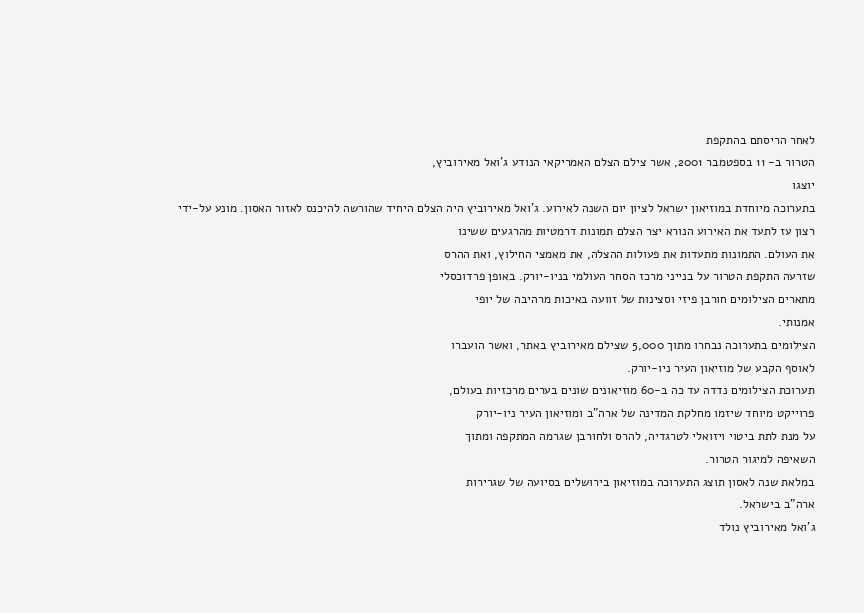לאחר הריסתם בהתקפת
הטרור ב- 11 בספטמבר 2001, אשר צילם הצלם האמריקאי הנודע ג'ואל מאירוביץ,
יוצגו
בתערוכה מיוחדת במוזיאון ישראל לציון יום השנה לאירוע. ג'ואל מאירוביץ היה הצלם היחיד שהורשה להיכנס לאזור האסון. מונע על-ידי
רצון עז לתעד את האירוע הנורא יצר הצלם תמונות דרמטיות מהרגעים ששינו
את העולם. התמונות מתעדות את פעולות ההצלה, את מאמצי החילוץ, ואת ההרס
שזרעה התקפת הטרור על בנייני מרכז הסחר העולמי בניו-יורק. באופן פרדוכסלי
מתארים הצילומים חורבן פיזי וסצינות של זוועה באיכות מרהיבה של יופי
אמנותי.
הצילומים בתערוכה נבחרו מתוך 5,000 שצילם מאירוביץ באתר, ואשר הועברו
לאוסף הקבע של מוזיאון העיר ניו-יורק.
תערוכת הצילומים נדדה עד כה ב-60 מוזיאונים שונים בערים מרכזיות בעולם,
פרוייקט מיוחד שיזמו מחלקת המדינה של ארה"ב ומוזיאון העיר ניו-יורק
על מנת לתת ביטוי ויזואלי לטרגדיה, להרס ולחורבן שגרמה המתקפה ומתוך
השאיפה למיגור הטרור.
במלאת שנה לאסון תוצג התערוכה במוזיאון בירושלים בסיועה של שגרירות
ארה"ב בישראל.
ג'ואל מאירוביץ נולד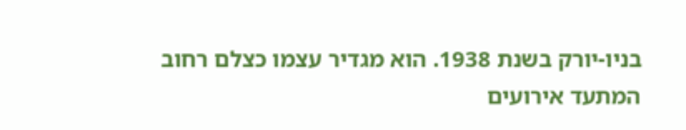בניו-יורק בשנת 1938. הוא מגדיר עצמו כצלם רחוב
המתעד אירועים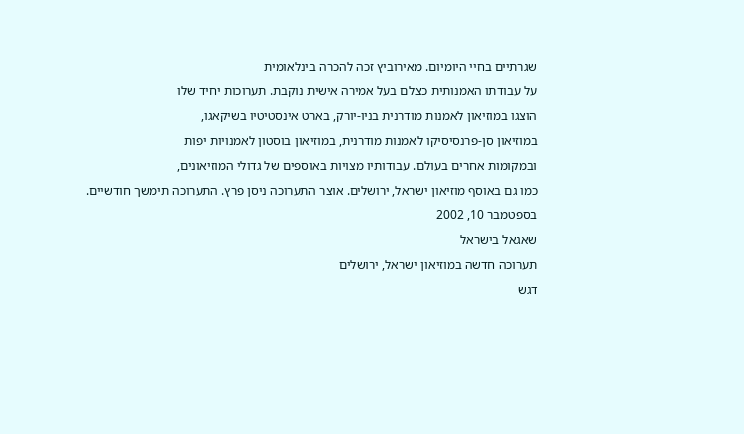שגרתיים בחיי היומיום. מאירוביץ זכה להכרה בינלאומית
על עבודתו האמנותית כצלם בעל אמירה אישית נוקבת. תערוכות יחיד שלו
הוצגו במוזיאון לאמנות מודרנית בניו-יורק, בארט אינסטיטיו בשיקאגו,
במוזיאון סן-פרנסיסיקו לאמנות מודרנית, במוזיאון בוסטון לאמנויות יפות
ובמקומות אחרים בעולם. עבודותיו מצויות באוספים של גדולי המוזיאונים,
כמו גם באוסף מוזיאון ישראל, ירושלים. אוצר התערוכה ניסן פרץ. התערוכה תימשך חודשיים.
בספטמבר 10, 2002
שאגאל בישראל
תערוכה חדשה במוזיאון ישראל, ירושלים
דגש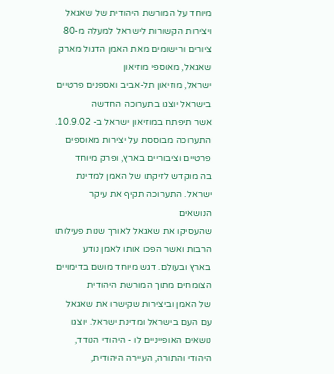מיוחד על המורשת היהודית של שאגאל ויצירות הקשורות לישראל למעלה מ-80 ציורים ורישומים מאת האמן הדגול מארק שאגאל, מאוספי מוזיאון
ישראל, מוזיאון תל-אביב ואספנים פרטיים בישראל יוצגו בתערוכה החדשה
אשר תיפתח במוזיאון ישראל ב- 10.9.02.
התערוכה מבוססת על יצירות מאוספים פרטיים וציבוריים בארץ, ופרק מיוחד
בה מוקדש לזיקתו של האמן למדינת ישראל. התערוכה תקיף את עיקר הנושאים
שהעסיקו את שאגאל לאורך שנות פעילותו הרבות ואשר הפכו אותו לאמן נודע
בארץ ובעולם. דגש מיוחד מושם בדימויים הצומחים מתוך המורשת היהודית
של האמן וביצירות שקישרו את שאגאל עם העם בישראל ומדינת ישראל. יוצגו
נושאים האופייניים לו - היהודי הנודד, היהודי והתורה, העיירה היהודית,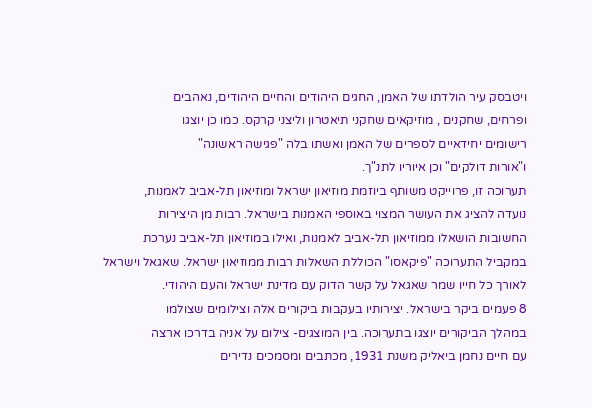ויטבסק עיר הולדתו של האמן, החגים היהודים והחיים היהודים, נאהבים
ופרחים, שחקנים , מוזיקאים שחקני תיאטרון וליצני קרקס. כמו כן יוצגו
רישומים יחידאיים לספרים של האמן ואשתו בלה "פגישה ראשונה"
ו"אורות דולקים" וכן איוריו לתנ"ך.
תערוכה זו, פרוייקט משותף ביוזמת מוזיאון ישראל ומוזיאון תל-אביב לאמנות,
נועדה להציג את העושר המצוי באוספי האמנות בישראל. רבות מן היצירות
החשובות הושאלו ממוזיאון תל-אביב לאמנות, ואילו במוזיאון תל-אביב נערכת
במקביל התערוכה "פיקאסו" הכוללת השאלות רבות ממוזיאון ישראל. שאגאל וישראל
לאורך כל חייו שמר שאגאל על קשר הדוק עם מדינת ישראל והעם היהודי.
8 פעמים ביקר בישראל. יצירותיו בעקבות ביקורים אלה וצילומים שצולמו
במהלך הביקורים יוצגו בתערוכה. בין המוצגים- צילום על אניה בדרכו ארצה
עם חיים נחמן ביאליק משנת 1931, מכתבים ומסמכים נדירים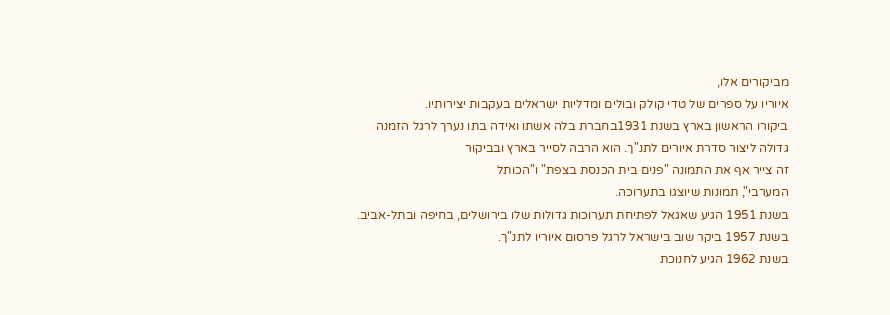מביקורים אלו,
איוריו על ספרים של טדי קולק ובולים ומדליות ישראלים בעקבות יצירותיו.
ביקורו הראשון בארץ בשנת 1931בחברת בלה אשתו ואידה בתו נערך לרגל הזמנה
גדולה ליצור סדרת איורים לתנ"ך. הוא הרבה לסייר בארץ ובביקור
זה צייר אף את התמונה "פנים בית הכנסת בצפת" ו"הכותל
המערבי", תמונות שיוצגו בתערוכה.
בשנת 1951 הגיע שאגאל לפתיחת תערוכות גדולות שלו בירושלים, בחיפה ובתל-אביב.
בשנת 1957 ביקר שוב בישראל לרגל פרסום איוריו לתנ"ך.
בשנת 1962 הגיע לחנוכת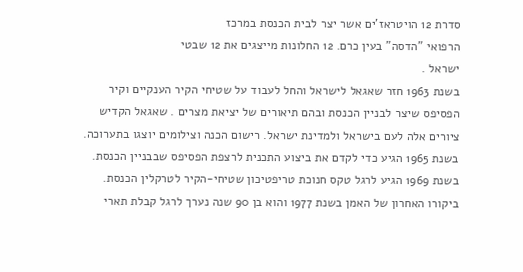סדרת 12 הויטראז'ים אשר יצר לבית הכנסת במרכז
הרפואי "הדסה" בעין כרם. 12 החלונות מייצגים את 12 שבטי
ישראל .
בשנת 1963 חזר שאגאל לישראל והחל לעבוד על שטיחי הקיר הענקיים וקיר
הפסיפס שיצר לבניין הכנסת ובהם תיאורים של יציאת מצרים . שאגאל הקדיש
ציורים אלה לעם בישראל ולמדינת ישראל. רישום הכנה וצילומים יוצגו בתערוכה.
בשנת 1965 הגיע כדי לקדם את ביצוע התכנית לרצפת הפסיפס שבבניין הכנסת.
בשנת 1969 הגיע לרגל טקס חנוכת טריפטיכון שטיחי-הקיר לטרקלין הכנסת.
ביקורו האחרון של האמן בשנת 1977 והוא בן 90 שנה נערך לרגל קבלת תארי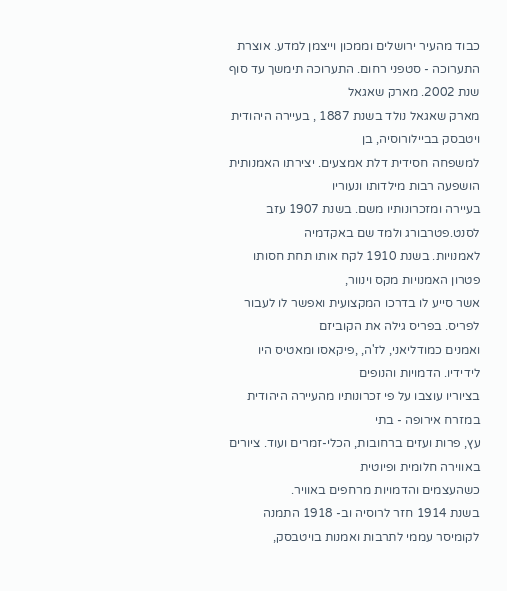כבוד מהעיר ירושלים וממכון וייצמן למדע. אוצרת התערוכה - סטפני רחום. התערוכה תימשך עד סוף שנת 2002. מארק שאגאל
מארק שאגאל נולד בשנת 1887 , בעיירה היהודית ויטבסק בביילורוסיה, בן
למשפחה חסידית דלת אמצעים. יצירתו האמנותית הושפעה רבות מילדותו ונעוריו
בעיירה ומזכרונותיו משם. בשנת 1907 עזב לסנט.פטרבורג ולמד שם באקדמיה
לאמנויות. בשנת 1910 לקח אותו תחת חסותו פטרון האמנויות מקס וינוור,
אשר סייע לו בדרכו המקצועית ואפשר לו לעבור לפריס. בפריס גילה את הקוביזם
ואמנים כמודליאני, לז'ה, ,פיקאסו ומאטיס היו לידידיו. הדמויות והנופים
בציוריו עוצבו על פי זכרונותיו מהעיירה היהודית במזרח אירופה - בתי
עץ, פרות ועזים ברחובות, הכלי-זמרים ועוד. ציורים באווירה חלומית ופיוטית
כשהעצמים והדמויות מרחפים באוויר.
בשנת 1914 חזר לרוסיה וב- 1918 התמנה לקומיסר עממי לתרבות ואמנות בויטבסק,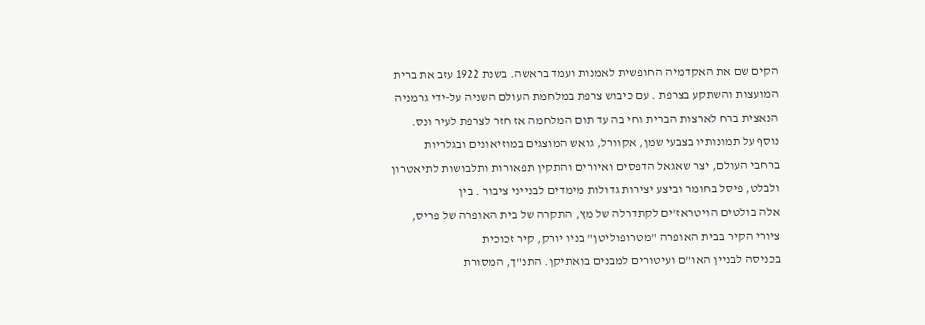הקים שם את האקדמיה החופשית לאמנות ועמד בראשה. בשנת 1922 עזב את ברית
המועצות והשתקע בצרפת . עם כיבוש צרפת במלחמת העולם השניה על-ידי גרמניה
הנאצית ברח לארצות הברית וחי בה עד תום המלחמה אז חזר לצרפת לעיר ונס.
נוסף על תמונותיו בצבעי שמן, אקוורל, גואש המוצגים במוזיאונים ובגלריות
ברחבי העולם, יצר שאגאל הדפסים ואיורים והתקין תפאורות ותלבושות לתיאטרון
ולבלט, פיסל בחומר וביצע יצירות גדולות מימדים לבנייני ציבור . בין
אלה בולטים הויטראז'ים לקתדרלה של מץ, התקרה של בית האופרה של פריס,
ציורי הקיר בבית האופרה "מטרופוליטן" בניו יורק, קיר זכוכית
בכניסה לבניין האו"ם ועיטורים למבנים בואתיקן. התנ"ך, המסורת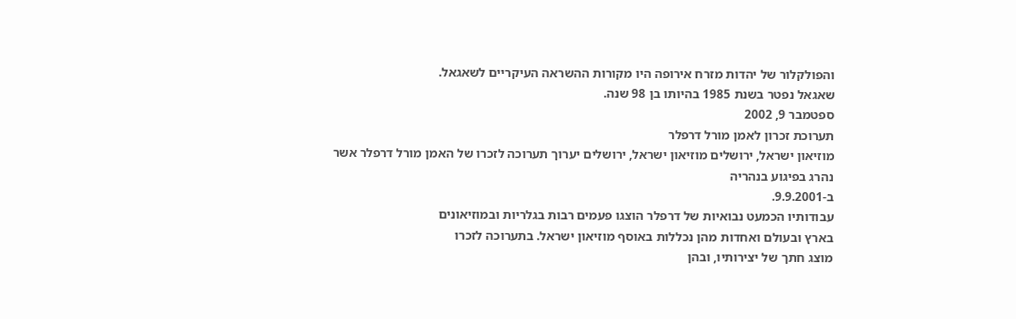והפולקלור של יהדות מזרח אירופה היו מקורות ההשראה העיקריים לשאגאל.
שאגאל נפטר בשנת 1985 בהיותו בן 98 שנה.
ספטמבר 9, 2002
תערוכת זכרון לאמן מורל דרפלר
מוזיאון ישראל, ירושלים מוזיאון ישראל, ירושלים יערוך תערוכה לזכרו של האמן מורל דרפלר אשר
נהרג בפיגוע בנהריה
ב-9.9.2001.
עבודותיו הכמעט נבואיות של דרפלר הוצגו פעמים רבות בגלריות ובמוזיאונים
בארץ ובעולם ואחדות מהן נכללות באוסף מוזיאון ישראל. בתערוכה לזכרו
מוצג חתך של יצירותיו, ובהן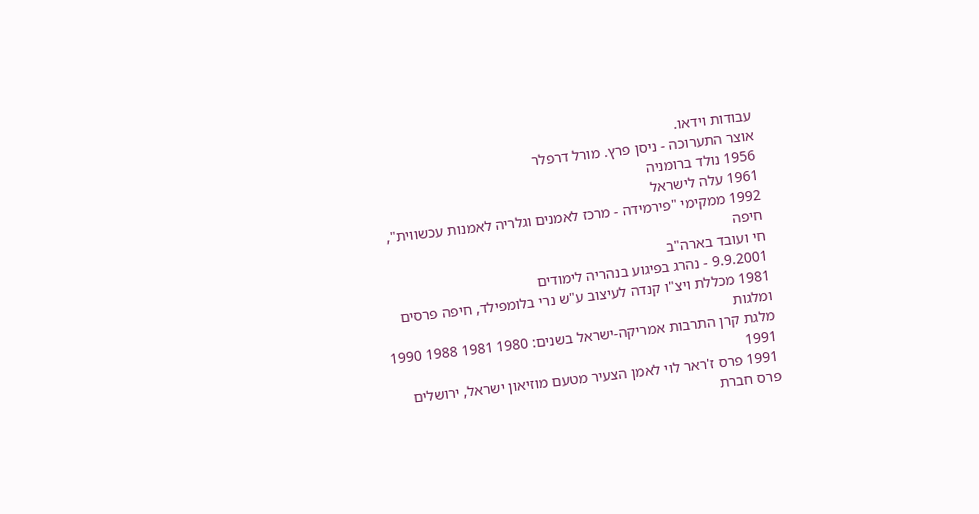עבודות וידאו.
אוצר התערוכה - ניסן פרץ. מורל דרפלר
1956 נולד ברומניה
1961 עלה לישראל
1992 ממקימי "פירמידה - מרכז לאמנים וגלריה לאמנות עכשווית",
חיפה
חי ועובד בארה"ב
9.9.2001 - נהרג בפיגוע בנהריה לימודים
1981 מכללת ויצ"ו קנדה לעיצוב ע"ש נרי בלומפילד, חיפה פרסים ומלגות
מלגת קרן התרבות אמריקה-ישראל בשנים: 1980 1981 1988 1990 1991
1991 פרס ז'ראר לוי לאמן הצעיר מטעם מוזיאון ישראל, ירושלים
פרס חברת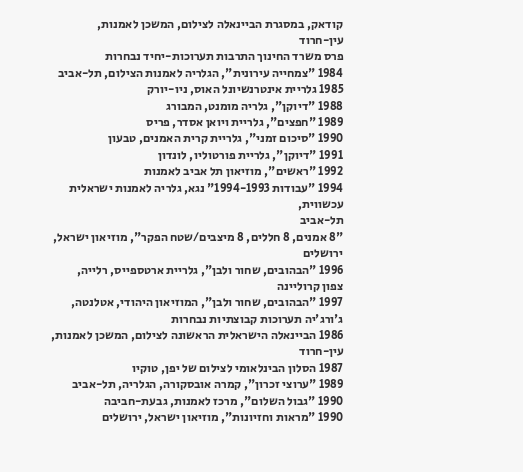קודאק, במסגרת הביינאלה לצילום, המשכן לאמנות,
עין-חרוד
פרס משרד החינוך התרבות תערוכות-יחיד נבחרות
1984 "צמחייה עירונית", הגלריה לאמנות הצילום, תל-אביב
1985 גלריית אינטרנשיונל האוס, ניו-יורק
1988 "דיוקן", גלריה מומנט, המבורג
1989 "חפצים", גלריית ויואן אסדר, פריס
1990 "סיכום זמני", גלריית קרית האמנים, טבעון
1991 "דיוקן", גלריית פורטוליו, לונדון
1992 "ראשים", מוזיאון תל אביב לאמנות
1994 "עבודות 1994-1993" נגא, גלריה לאמנות ישראלית עכשווית,
תל-אביב
"8 אמנים, 8 חללים, 8 מיצבים/שטח הפקר", מוזיאון ישראל,
ירושלים
1996 "הבהובים, שחור ולבן", גלריית ארטספייס, רלייה,
צפון קרוליינה
1997 "הבהובים, שחור ולבן", המוזיאון היהודי, אטלנטה, ג'ורג'יה תערוכות קבוצתיות נבחרות
1986 הביינאלה הישראלית הראשונה לצילום, המשכן לאמנות,
עין-חרוד
1987 הסלון הבינלאומי לצילום של יפן, טוקיו
1989 "ערוצי זכרון", קמרה אובסקורה, הגלריה, תל-אביב
1990 "גבול השלום", מרכז לאמנות, גבעת-חביבה
1990 "מראות וחזיונות", מוזיאון ישראל, ירושלים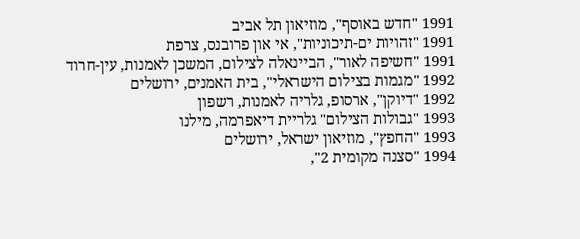1991 "חדש באוסף", מוזיאון תל אביב
1991 "זהויות ים-תיכוניות", אי און פרובנס, צרפת
1991 "חשיפה לאור", הביינאלה לצילום, המשכן לאמנות, עין-חרוד
1992 "מגמות בצילום הישראלי", בית האמנים, ירושלים
1992 "דיוקן", ארסופ, גלריה לאמנות, רשפון
1993 "גבולות הצילום" גלריית דיאפרמה, מילנו
1993 "החפץ", מוזיאון ישראל, ירושלים
1994 "סצנה מקומית 2",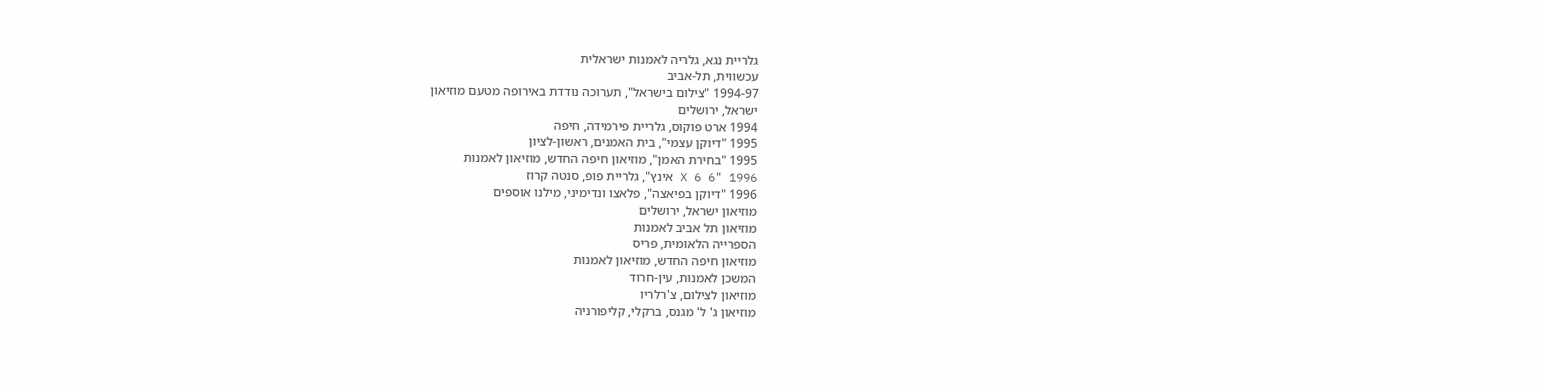גלריית נגא, גלריה לאמנות ישראלית
עכשווית, תל-אביב
1994-97 "צילום בישראל", תערוכה נודדת באירופה מטעם מוזיאון
ישראל, ירושלים
1994 ארט פוקוס, גלריית פירמידה, חיפה
1995 "דיוקן עצמי", בית האמנים, ראשון-לציון
1995 "בחירת האמן", מוזיאון חיפה החדש, מוזיאון לאמנות
1996 "6 X 6 אינץ", גלריית פופ, סנטה קרוז
1996 "דיוקן בפיאצה", פלאצו ונדימיני, מילנו אוספים
מוזיאון ישראל, ירושלים
מוזיאון תל אביב לאמנות
הספרייה הלאומית, פריס
מוזיאון חיפה החדש, מוזיאון לאמנות
המשכן לאמנות, עין-חרוד
מוזיאון לצילום, צ'רלריו
מוזיאון ג' ל' מגנס, ברקלי, קליפורניה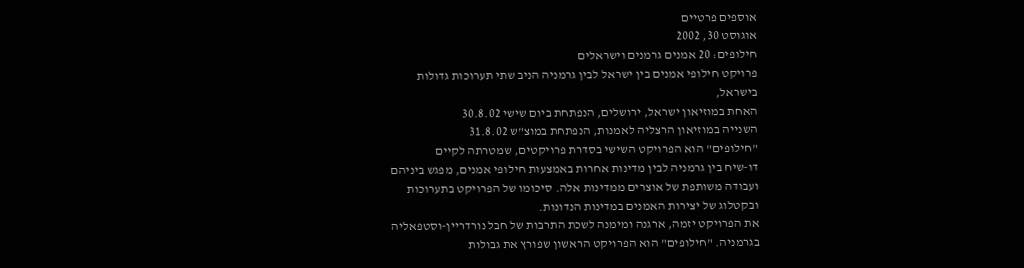אוספים פרטיים
אוגוסט 30, 2002
חילופים: 20 אמנים גרמנים וישראלים
פרויקט חילופי אמנים בין ישראל לבין גרמניה הניב שתי תערוכות גדולות
בישראל,
האחת במוזיאון ישראל, ירושלים, הנפתחת ביום שישי 30.8.02
השנייה במוזיאון הרצליה לאמנות, הנפתחת במוצ"ש 31.8.02
"חילופים" הוא הפרויקט השישי בסדרת פרויקטים, שמטרתה לקיים
דו-שיח בין גרמניה לבין מדינות אחרות באמצעות חילופי אמנים, מפגש ביניהם
ועבודה משותפת של אוצרים ממדינות אלה. סיכומו של הפרויקט בתערוכות
ובקטלוג של יצירות האמנים במדינות הנדונות.
את הפרויקט יזמה, ארגנה ומימנה לשכת התרבות של חבל נורדריין-וסטפאליה
בגרמניה. "חילופים" הוא הפרויקט הראשון שפורץ את גבולות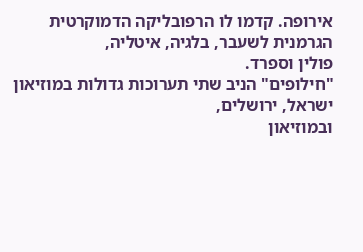אירופה. קדמו לו הרפובליקה הדמוקרטית הגרמנית לשעבר, בלגיה, איטליה,
פולין וספרד.
"חילופים" הניב שתי תערוכות גדולות במוזיאון ישראל, ירושלים,
ובמוזיאון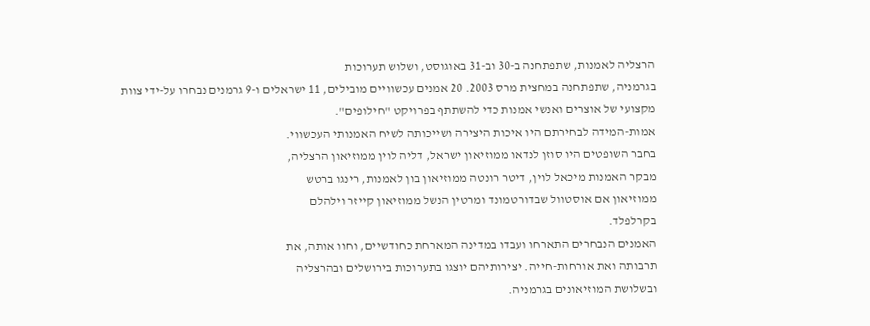הרצליה לאמנות, שתפתחנה ב-30 וב-31 באוגוסט, ושלוש תערוכות
בגרמניה, שתפתחנה במחצית מרס 2003. 20 אמנים עכשוויים מובילים, 11 ישראלים ו-9 גרמנים נבחרו על-ידי צוות
מקצועי של אוצרים ואנשי אמנות כדי להשתתף בפרויקט "חילופים".
אמות-המידה לבחירתם היו איכות היצירה ושייכותה לשיח האמנותי העכשווי.
בחבר השופטים היו סוזן לנדאו ממוזיאון ישראל, דליה לוין ממוזיאון הרצליה,
מבקר האמנות מיכאל לוין, דיטר רונטה ממוזיאון בון לאמנות, רינגו ברטש
ממוזיאון אם אוסטוול שבדורטמונד ומרטין הנשל ממוזיאון קייזר וילהלם
בקרלפלד.
האמנים הנבחרים התארחו ועבדו במדינה המארחת כחודשיים, וחוו אותה, את
תרבותה ואת אורחות-חייה. יצירותיהם יוצגו בתערוכות בירושלים ובהרצליה
ובשלושת המוזיאונים בגרמניה.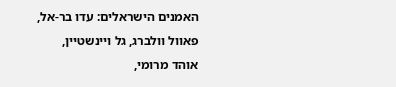האמנים הישראלים: עדו בר-אל, פאוול וולברג, גל ויינשטיין, אוהד מרומי,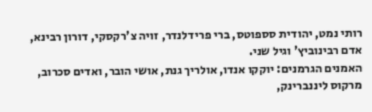רותי נמט, יהודית סספוטס, ברי פרידלנדר, זויה צ'רקסקי, דורון רבינא,
אדם רבינוביץ' וגיל שני.
האמנים הגרמנים: יוקקו אנדו, אולריך גנת, אושי הובר, ואדים סכרוב,
מרקוס ליננברינק,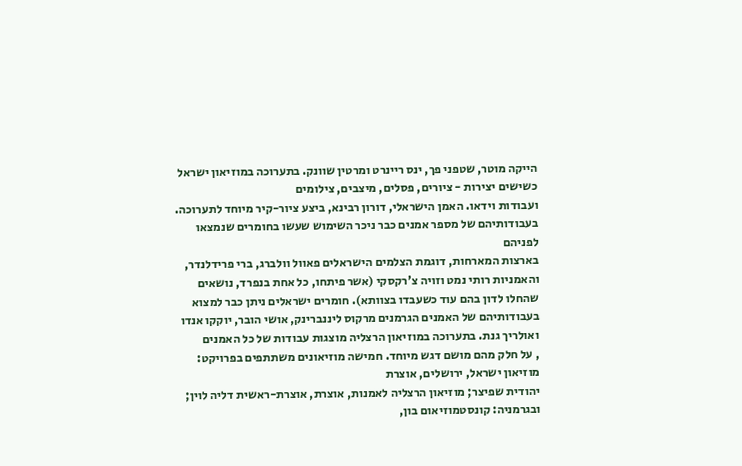הייקה מוטר, שטפני פך, ינס ריינרט ומרטין שוונק. בתערוכה במוזיאון ישראל כשישים יצירות - ציורים, פסלים, מיצבים, צילומים
ועבודות וידאו. האמן הישראלי, דורון רבינא, ביצע ציור-קיר מיוחד לתערוכה.
בעבודותיהם של מספר אמנים כבר ניכר השימוש שעשו בחומרים שנמצאו לפניהם
בארצות המארחות, דוגמת הצלמים הישראלים פאוול וולברג, ברי פרידלנדר,
והאמניות רותי נמט וזויה צ'רקסקי (אשר פיתחו, כל אחת בנפרד, נושאים
שהחלו לדון בהם עוד כשעבדו בצוותא). חומרים ישראלים ניתן כבר למצוא
בעבודותיהם של האמנים הגרמנים מרקוס ליננברינק, אושי הובר, יוקקו אנדו
ואולריך גנת. בתערוכה במוזיאון הרצליה מוצגות עבודות של כל האמנים
, על חלק מהם מושם דגש מיוחד. חמישה מוזיאונים משתתפים בפרויקט: מוזיאון ישראל, ירושלים, אוצרת
יהודית שפיצר; מוזיאון הרצליה לאמנות, אוצרת, אוצרת-ראשית דליה לוין;
ובגרמניה: קונסטמוזיאום בון,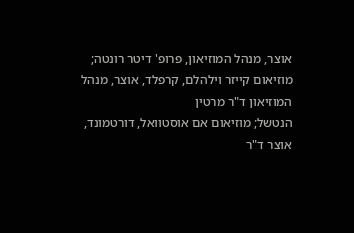אוצר, מנהל המוזיאון, פרופ' דיטר רונטה;
מוזיאום קייזר וילהלם, קרפלד, אוצר, מנהל המוזיאון ד"ר מרטין
הנטשל; מוזיאום אם אוסטוואל, דורטמונד, אוצר ד"ר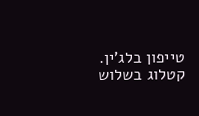טייפון בלג'ין.
קטלוג בשלוש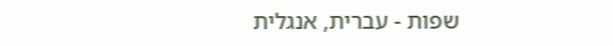שפות - עברית, אנגלית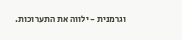וגרמנית - ילווה את התערוכות.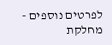לפרטים נוספים - מחלקת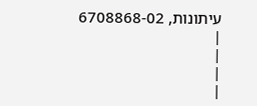עיתונות, 6708868-02 |
|
|
|